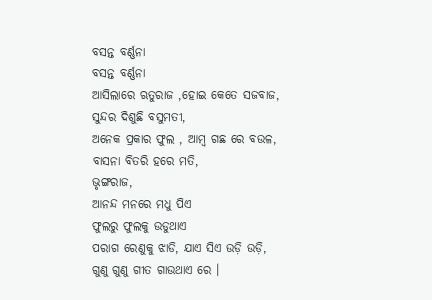ବସନ୍ତ ବର୍ଣ୍ଣନା
ବସନ୍ତ ବର୍ଣ୍ଣନା
ଆସିଲାରେ ଋତୁରାଜ ,ହୋଇ କେତେ ସଜବାଜ,
ସୁନ୍ଦର ଦିଶୁଛି ବସୁମତୀ,
ଅନେକ ପ୍ରକାର ଫୁଲ , ଆମ୍ବ ଗଛ ରେ ବଉଳ,
ବାସନା ବିତରି ହରେ ମତି,
ଭୃଙ୍ଗରାଜ,
ଆନନ୍ଦ ମନରେ ମଧୁ ପିଏ
ଫୁଲରୁ ଫୁଲକୁ ଉଡୁଥାଏ
ପରାଗ ରେଣୁକୁ ଝାଡି, ଯାଏ ସିଏ ଉଡ଼ି ଉଡ଼ି,
ଗୁଣୁ ଗୁଣୁ ଗୀତ ଗାଉଥାଏ ରେ ।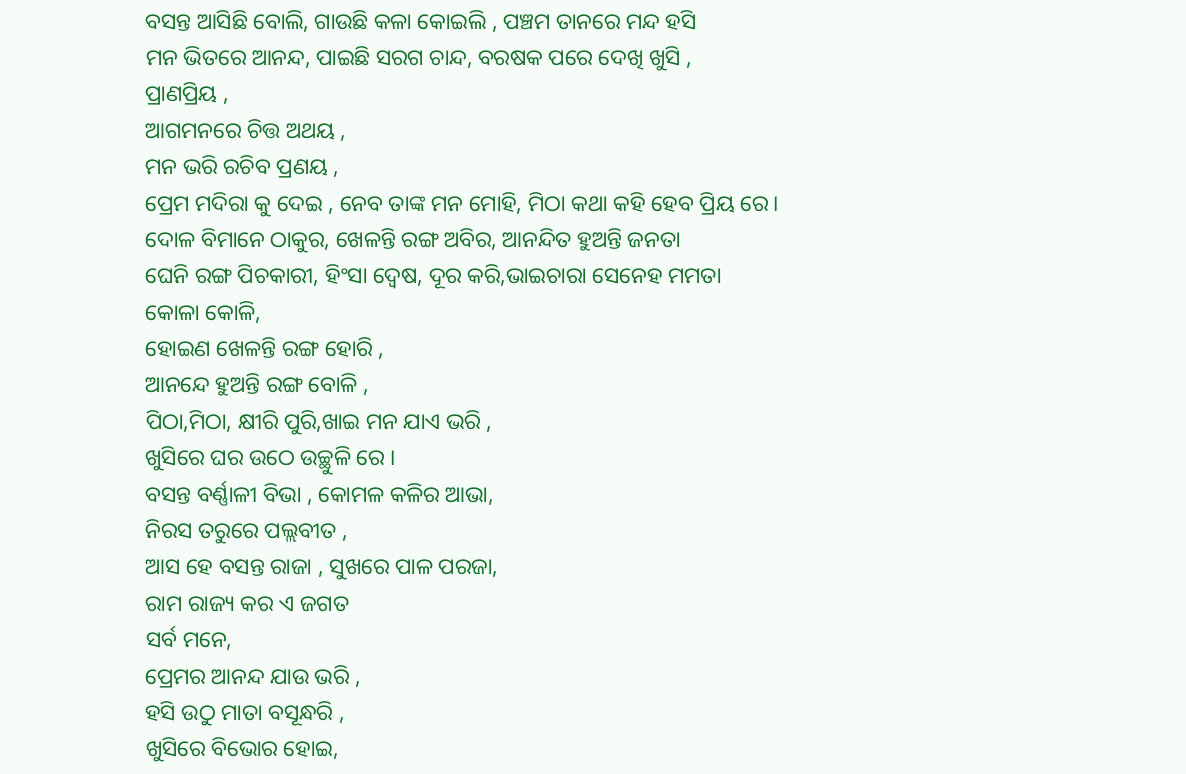ବସନ୍ତ ଆସିଛି ବୋଲି, ଗାଉଛି କଳା କୋଇଲି , ପଞ୍ଚମ ତାନରେ ମନ୍ଦ ହସି
ମନ ଭିତରେ ଆନନ୍ଦ, ପାଇଛି ସରଗ ଚାନ୍ଦ, ବରଷକ ପରେ ଦେଖି ଖୁସି ,
ପ୍ରାଣପ୍ରିୟ ,
ଆଗମନରେ ଚିତ୍ତ ଅଥୟ ,
ମନ ଭରି ରଚିବ ପ୍ରଣୟ ,
ପ୍ରେମ ମଦିରା କୁ ଦେଇ , ନେବ ତାଙ୍କ ମନ ମୋହି, ମିଠା କଥା କହି ହେବ ପ୍ରିୟ ରେ।
ଦୋଳ ବିମାନେ ଠାକୁର, ଖେଳନ୍ତି ରଙ୍ଗ ଅବିର, ଆନନ୍ଦିତ ହୁଅନ୍ତି ଜନତା
ଘେନି ରଙ୍ଗ ପିଚକାରୀ, ହିଂସା ଦ୍ୱେଷ, ଦୂର କରି,ଭାଇଚାରା ସେନେହ ମମତା
କୋଳା କୋଳି,
ହୋଇଣ ଖେଳନ୍ତି ରଙ୍ଗ ହୋରି ,
ଆନନ୍ଦେ ହୁଅନ୍ତି ରଙ୍ଗ ବୋଳି ,
ପିଠା,ମିଠା, କ୍ଷୀରି ପୁରି,ଖାଇ ମନ ଯାଏ ଭରି ,
ଖୁସିରେ ଘର ଉଠେ ଉଚ୍ଛୁଳି ରେ ।
ବସନ୍ତ ବର୍ଣ୍ଣାଳୀ ବିଭା , କୋମଳ କଳିର ଆଭା,
ନିରସ ତରୁରେ ପଲ୍ଲବୀତ ,
ଆସ ହେ ବସନ୍ତ ରାଜା , ସୁଖରେ ପାଳ ପରଜା,
ରାମ ରାଜ୍ୟ କର ଏ ଜଗତ
ସର୍ବ ମନେ,
ପ୍ରେମର ଆନନ୍ଦ ଯାଉ ଭରି ,
ହସି ଉଠୁ ମାତା ବସୂନ୍ଧରି ,
ଖୁସିରେ ବିଭୋର ହୋଇ,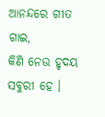ଆନନ୍ଦରେ ଗୀତ ଗାଇ,
କିଣି ନେଉ ହୃଦୟ ସବୁରୀ ହେ ।